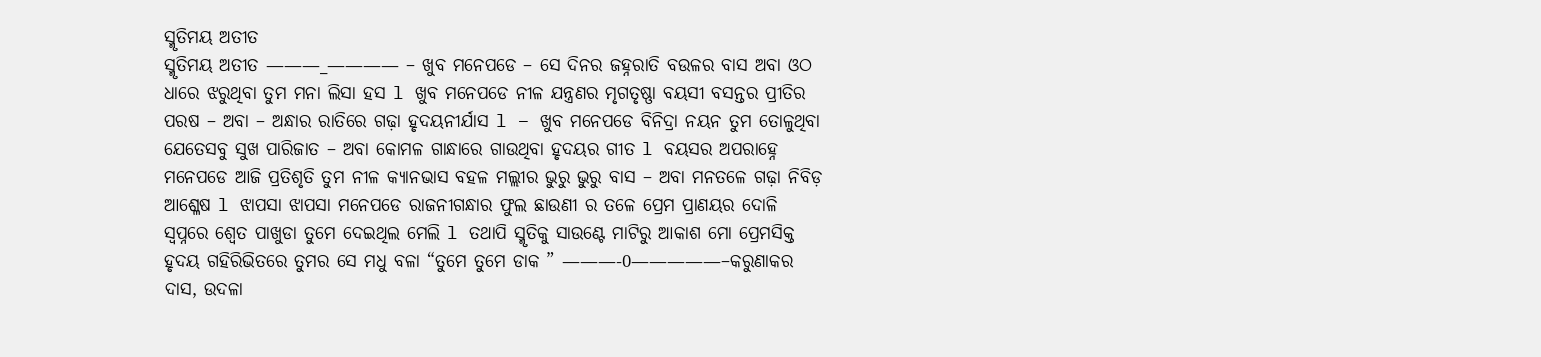ସ୍ମୃତିମୟ ଅତୀତ
ସ୍ମୃତିମୟ ଅତୀତ ———_———— – ଖୁବ ମନେପଡେ – ସେ ଦିନର ଜହ୍ନରାତି ବଉଳର ବାସ ଅବା ଓଠ ଧାରେ ଝରୁଥିବା ତୁମ ମନା ଲିସା ହସ l ଖୁବ ମନେପଡେ ନୀଳ ଯନ୍ତ୍ରଣର ମୃଗତୃଷ୍ଣା ବୟସୀ ବସନ୍ତର ପ୍ରୀତିର ପରଷ – ଅବା – ଅନ୍ଧାର ରାତିରେ ଗଢ଼ା ହୃଦୟନୀର୍ଯାସ l – ଖୁବ ମନେପଡେ ବିନିଦ୍ରା ନୟନ ତୁମ ତୋଳୁଥିବା ଯେତେସବୁ ସୁଖ ପାରିଜାତ – ଅବା କୋମଳ ଗାନ୍ଧାରେ ଗାଉଥିବା ହୃଦୟର ଗୀତ l ବୟସର ଅପରାହ୍ନେ ମନେପଡେ ଆଜି ପ୍ରତିଶୃତି ତୁମ ନୀଳ କ୍ୟାନଭାସ ବହଳ ମଲ୍ଲୀର ଭୁରୁ ଭୁରୁ ବାସ – ଅବା ମନତଳେ ଗଢ଼ା ନିବିଡ଼ ଆଶ୍ଳେଷ l ଝାପସା ଝାପସା ମନେପଡେ ରାଜନୀଗନ୍ଧାର ଫୁଲ ଛାଉଣୀ ର ତଳେ ପ୍ରେମ ପ୍ରାଣୟର ଦୋଳି ସ୍ୱପ୍ନରେ ଶ୍ୱେତ ପାଖୁଡା ତୁମେ ଦେଇଥିଲ ମେଲି l ତଥାପି ସ୍ମୃତିକୁ ସାଉଣ୍ଟେ ମାଟିରୁ ଆକାଶ ମୋ ପ୍ରେମସିକ୍ତ ହୃଦୟ ଗହିରିଭିତରେ ତୁମର ସେ ମଧୁ ବଳା “ତୁମେ ତୁମେ ଡାକ ” ———-0—————–କରୁଣାକର ଦାସ, ଉଦଳା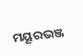ମୟୂରଭଞ୍ଜ